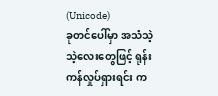(Unicode)
ခုတင်ပေါ်မှာ အသံသဲ့သဲ့လေးတွေဖြင့် ရုန်းကန်လှုပ်ရှားရင်း က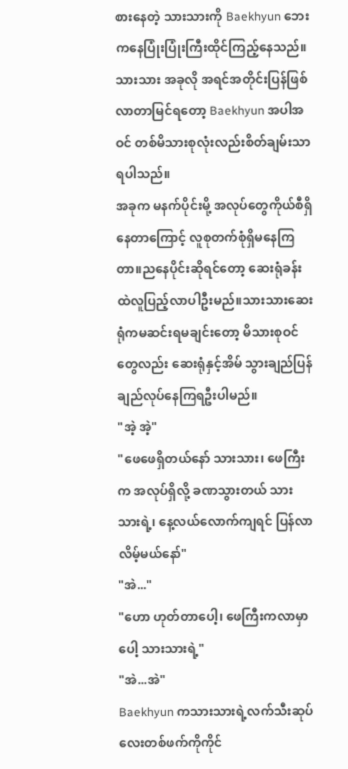စားနေတဲ့ သားသားကို Baekhyun ဘေးကနေပြုံးပြုံးကြီးထိုင်ကြည့်နေသည်။သားသား အခုလို အရင်အတိုင်းပြန်ဖြစ်လာတာမြင်ရတော့ Baekhyun အပါအဝင် တစ်မိသားစုလုံးလည်းစိတ်ချမ်းသာရပါသည်။
အခုက မနက်ပိုင်းမို့ အလုပ်တွေကိုယ်စီရှိနေတာကြောင့် လူစုတက်စုံရှိမနေကြတာ။ညနေပိုင်းဆိုရင်တော့ ဆေးရုံခန်းထဲလူပြည့်လာပါဦးမည်။သားသားဆေးရုံကမဆင်းရမချင်းတော့ မိသားစုဝင်တွေလည်း ဆေးရုံနှင့်အိမ် သွားချည်ပြန်ချည်လုပ်နေကြရဦးပါမည်။
"အဲ့ အဲ့"
"ဖေဖေရှိတယ်နော် သားသား၊ ဖေကြီးက အလုပ်ရှိလို့ ခဏသွားတယ် သားသားရဲ့၊ နေ့လယ်လောက်ကျရင် ပြန်လာလိမ့်မယ်နော်"
"အဲ..."
"ဟော ဟုတ်တာပေါ့၊ ဖေကြီးကလာမှာပေါ့ သားသားရဲ့"
"အဲ...အဲ"
Baekhyun ကသားသားရဲ့လက်သီးဆုပ်လေးတစ်ဖက်ကိုကိုင်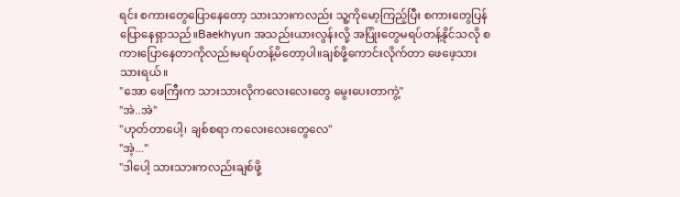ရင်း စကားတွေပြောနေတော့ သားသားကလည်း သူ့ကိုမော့ကြည့်ပြီး စကားတွေပြန်ပြောနေရှာသည်။Baekhyun အသည်းယားလွန်းလို့ အပြုံးတွေမရပ်တန့်နိုင်သလို စကားပြောနေတာကိုလည်းမရပ်တန့်မိတော့ပါ။ချစ်ဖို့ကောင်းလိုက်တာ ဖေဖေ့သားသားရယ်။
"အော ဖေကြီးက သားသားလိုကလေးလေးတွေ မွေးပေးတာကွဲ့"
"အဲ..အဲ"
"ဟုတ်တာပေါ့၊ ချစ်စရာ ကလေးလေးတွေလေ"
"အဲ့..."
"ဒါပေါ့ သားသားကလည်းချစ်ဖို့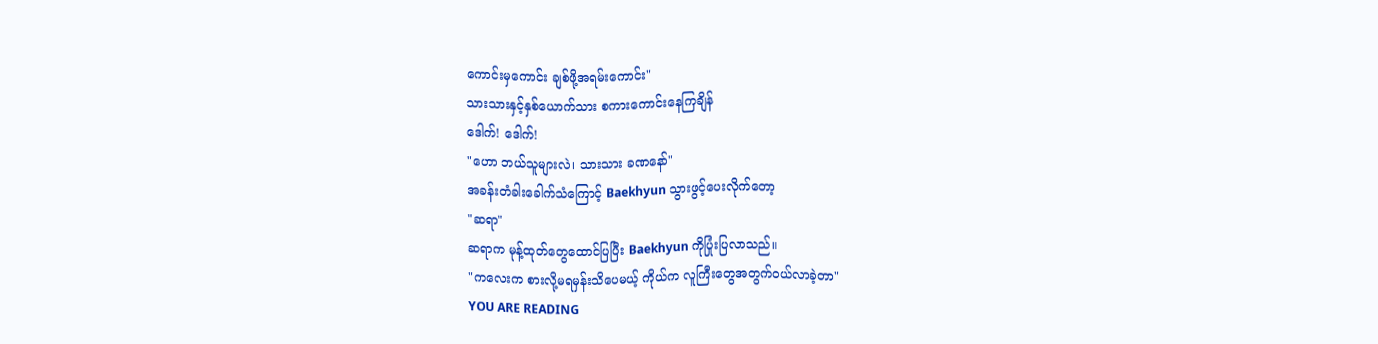ကောင်းမှကောင်း ချစ်ဖို့အရမ်းကောင်း"
သားသားနှင့်နှစ်ယောက်သား စကားကောင်းနေကြချိန်
ဒေါက်! ဒေါက်!
"ဟော ဘယ်သူများလဲ၊ သားသား ခဏနော်"
အခန်းတံခါးခေါက်သံကြောင့် Baekhyun သွားဖွင့်ပေးလိုက်တော့
"ဆရာ"
ဆရာက မုန့်ထုတ်တွေထောင်ပြပြီး Baekhyun ကိုပြုံးပြလာသည်။
"ကလေးက စားလို့မရမှန်းသိပေမယ့် ကိုယ်က လူကြီးတွေအတွက်ဝယ်လာခဲ့တာ"
YOU ARE READING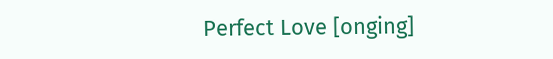Perfect Love [onging]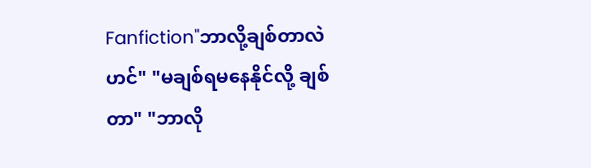Fanfiction"ဘာလို့ချစ်တာလဲဟင်" "မချစ်ရမနေနိုင်လို့ ချစ်တာ" "ဘာလို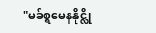"မခ်စ္ရမေနနိုင္လို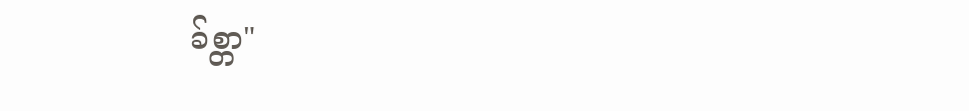ခ်စ္တာ"